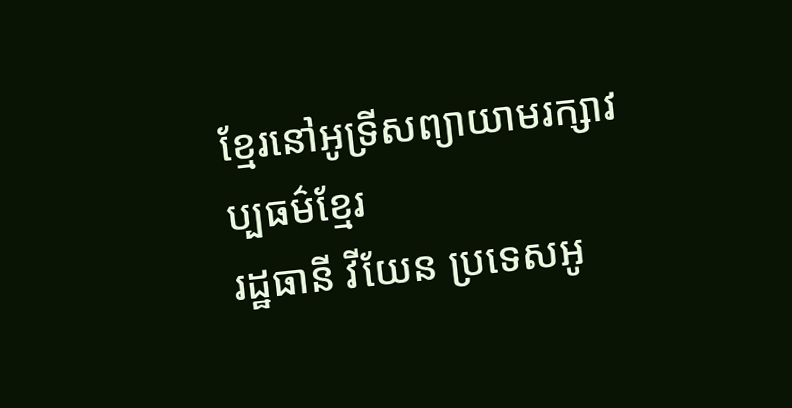ខ្មែរនៅអូទ្រីសព្យាយាមរក្សាវប្បធម៌ខ្មែរ
រដ្ឋធានី វីយែន ប្រទេសអូ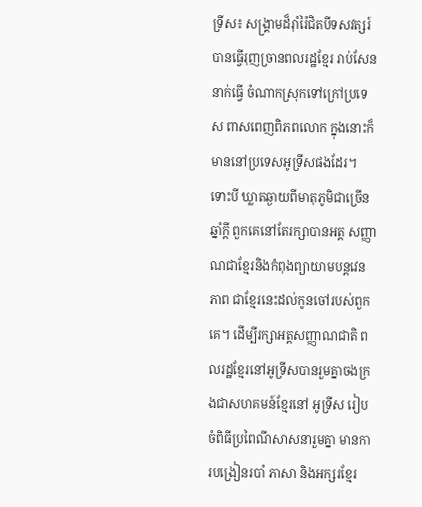ទ្រីស៖ សង្គ្រាមដ៏រ៉ាំរ៉ៃជិតបីទសវត្សរ៍បានធ្វើរុញច្រានពលរដ្ឋខ្មែរ រាប់សែននាក់ធ្វើ ចំណាកស្រុកទៅក្រៅប្រទេស ពាសពេញពិភពលោក ក្នុងនោះក៏មាននៅប្រទេសអូទ្រីសផងដែរ។
ទោះបី ឃ្លាតឆ្ងាយពីមាតុភូមិជាច្រើនឆ្នាំក្តី ពួកគេនៅតែរក្សាបានអត្ត សញ្ញាណជាខ្មែរនិងកំពុងព្យាយាមបន្តវេនភាព ជាខ្មែរនេះដល់កូនចៅរបស់ពួកគេ។ ដើម្បីរក្សាអត្តសញ្ញាណជាតិ ពលរដ្ឋខ្មែរនៅអូទ្រីសបានរួមគ្នាចងក្រងជាសហគមន៍ខ្មែរនៅ អូទ្រីស រៀបចំពិធីប្រពៃណីសាសនារួមគ្នា មានការបង្រៀនរបាំ ភាសា និងអក្សរខ្មែរ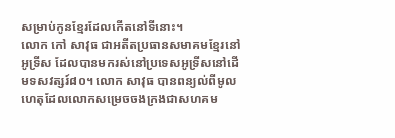សម្រាប់កូនខ្មែរដែលកើតនៅទីនោះ។
លោក កៅ សាវុធ ជាអតីតប្រធានសមាគមខ្មែរនៅអូទ្រីស ដែលបានមករស់នៅប្រទេសអូទ្រីសនៅដើមទសវត្សរ៍៨០។ លោក សាវុធ បានពន្យល់ពីមូលហេតុដែលលោកសម្រេចចងក្រងជាសហគម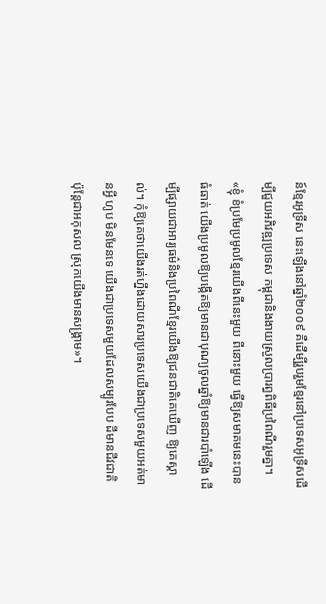ន៍ខ្មែរអូទ្រីស នេះឡើងនៅឆ្នាំ២០០៩ គឺដើម្បីរួបរួមខ្មែរនៅប្រទេសអូទ្រីសដើម្បីជួយអភិវឌ្ឍប្រទេស កម្ពុជានិងងាយស្រួលប្រារព្ធពិធីប្រពៃណីរួមគ្នា។
«ខ្ញុំ ខំប្រមែប្រមូលខ្មែរយើងពីនេះមួយ ពីនោះមួយ ធ្វើឱ្យសមាគមនេះបានធំធាត់ យើងប្រមូលឱ្យបង្កើតឱ្យមានជាបុណ្យចូលឆ្នាំឱ្យមានជារបាំឡើង ដើម្បីផ្សាយជាអារ្យធម៌និងប្រពៃណីខ្មែរយើងឱ្យជនជាតិគេឃើញ ឱ្យគេស្គាល់។ កុំឱ្យគេថាយើងរត់ហ្នឹងដោយសារប្រទេសយើងជាប្រទេសមួយអត់មានអ្វី ហូប មិនមែនទេ យើងជាប្រទេសមួយដែលសម្បូរបែប ដីមានជីវជាតិ ប៉ុន្តែជាអកុសល ស្រុកយើងមានសង្គ្រាម»។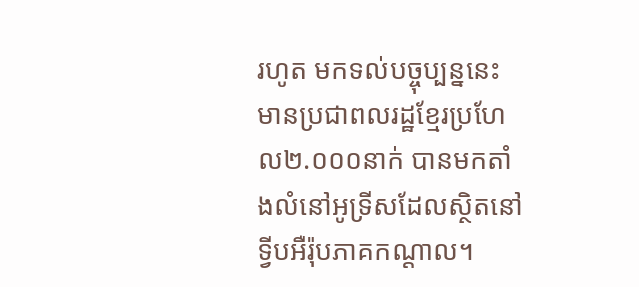រហូត មកទល់បច្ចុប្បន្ននេះ មានប្រជាពលរដ្ឋខ្មែរប្រហែល២.០០០នាក់ បានមកតាំងលំនៅអូទ្រីសដែលស្ថិតនៅទ្វីបអឺរ៉ុបភាគកណ្តាល។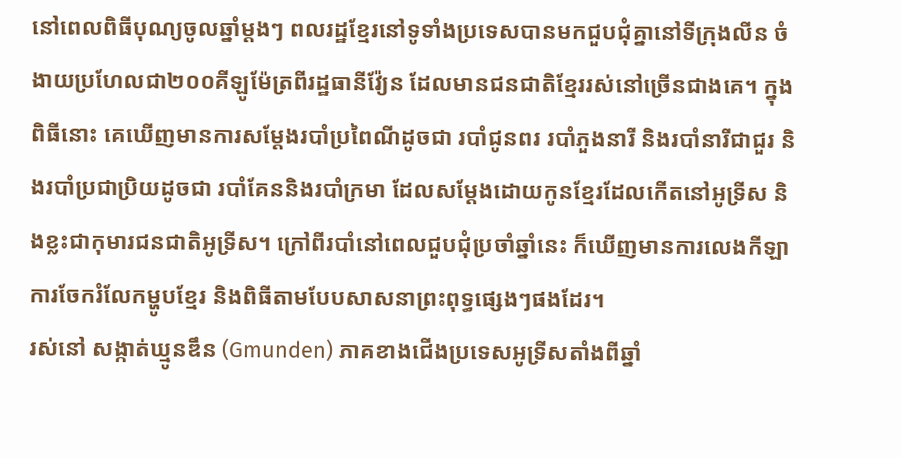នៅពេលពិធីបុណ្យចូលឆ្នាំម្តងៗ ពលរដ្ឋខ្មែរនៅទូទាំងប្រទេសបានមកជួបជុំគ្នានៅទីក្រុងលីន ចំងាយប្រហែលជា២០០គីឡូម៉ែត្រពីរដ្ឋធានីវ៉្យែន ដែលមានជនជាតិខ្មែររស់នៅច្រើនជាងគេ។ ក្នុងពិធីនោះ គេឃើញមានការសម្ដែងរបាំប្រពៃណីដូចជា របាំជូនពរ របាំភួងនារី និងរបាំនារីជាជួរ និងរបាំប្រជាប្រិយដូចជា របាំគែននិងរបាំក្រមា ដែលសម្ដែងដោយកូនខ្មែរដែលកើតនៅអូទ្រីស និងខ្លះជាកុមារជនជាតិអូទ្រីស។ ក្រៅពីរបាំនៅពេលជួបជុំប្រចាំឆ្នាំនេះ ក៏ឃើញមានការលេងកីឡា ការចែករំលែកម្ហូបខ្មែរ និងពិធីតាមបែបសាសនាព្រះពុទ្ធផ្សេងៗផងដែរ។
រស់នៅ សង្កាត់ឃ្មូនឌឹន (Gmunden) ភាគខាងជើងប្រទេសអូទ្រីសតាំងពីឆ្នាំ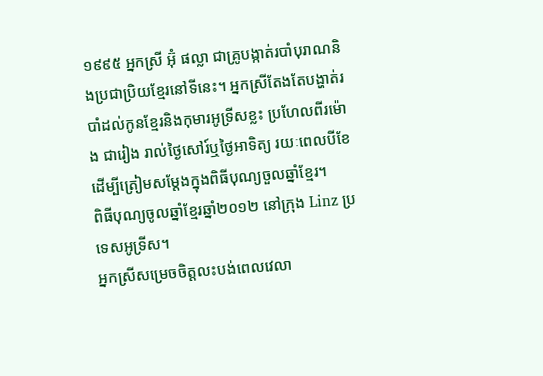១៩៩៥ អ្នកស្រី អ៊ុំ ផល្លា ជាគ្រូបង្កាត់របាំបុរាណនិងប្រជាប្រិយខ្មែរនៅទីនេះ។ អ្នកស្រីតែងតែបង្ហាត់របាំដល់កូនខ្មែរនិងកុមារអូទ្រីសខ្លះ ប្រហែលពីរម៉ោង ជារៀង រាល់ថ្ងៃសៅរ៍ឬថ្ងៃអាទិត្យ រយៈពេលបីខែដើម្បីត្រៀមសម្ដែងក្នុងពិធីបុណ្យចួលឆ្នាំខ្មែរ។
ពិធីបុណ្យចូលឆ្នាំខ្មែរឆ្នាំ២០១២ នៅក្រុង Linz ប្រទេសអូទ្រីស។
អ្នកស្រីសម្រេចចិត្តលះបង់ពេលវេលា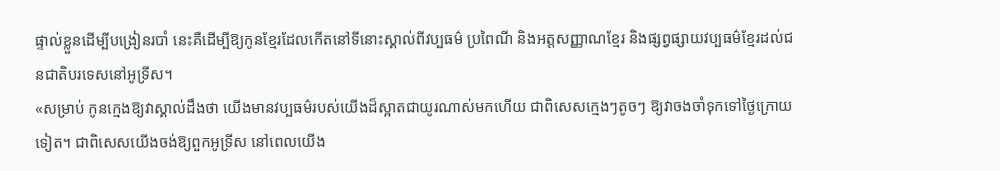ផ្ទាល់ខ្លួនដើម្បីបង្រៀនរបាំ នេះគឺដើម្បីឱ្យកូនខ្មែរដែលកើតនៅទីនោះស្គាល់ពីវប្បធម៌ ប្រពៃណី និងអត្តសញ្ញាណខ្មែរ និងផ្សព្វផ្សាយវប្បធម៌ខ្មែរដល់ជនជាតិបរទេសនៅអូទ្រីស។
«សម្រាប់ កូនក្មេងឱ្យវាស្គាល់ដឹងថា យើងមានវប្បធម៌របស់យើងដ៏ស្អាតជាយូរណាស់មកហើយ ជាពិសេសក្មេងៗតូចៗ ឱ្យវាចងចាំទុកទៅថ្ងៃក្រោយទៀត។ ជាពិសេសយើងចង់ឱ្យពួកអូទ្រីស នៅពេលយើង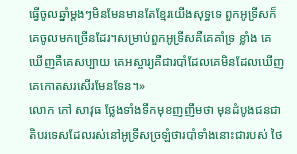ធ្វើចូលឆ្នាំម្តងៗមិនមែនមានតែខ្មែរយើងសុទ្ធទេ ពួកអូទ្រីសក៏គេចូលមកច្រើនដែរ។សម្រាប់ពួកអូទ្រីសគឺគេគាំទ្រ ខ្លាំង គេឃើញគឺគេសប្បាយ គេអស្ចារ្យគឺជារបាំដែលគេមិនដែលឃើញ គេកោតសរសើរមែនទែន។»
លោក កៅ សាវុធ ថ្លែងទាំងទឹកមុខញញឹមថា មុនដំបូងជនជាតិបរទេសដែលរស់នៅអូទ្រីសច្រឡំថារបាំទាំងនោះជារបស់ ថៃ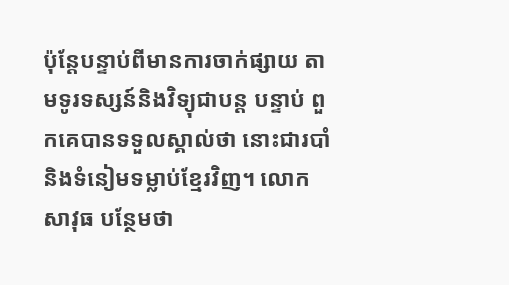ប៉ុន្តែបន្ទាប់ពីមានការចាក់ផ្សាយ តាមទូរទស្សន៍និងវិទ្យុជាបន្ត បន្ទាប់ ពួកគេបានទទួលស្គាល់ថា នោះជារបាំនិងទំនៀមទម្លាប់ខ្មែរវិញ។ លោក សាវុធ បន្ថែមថា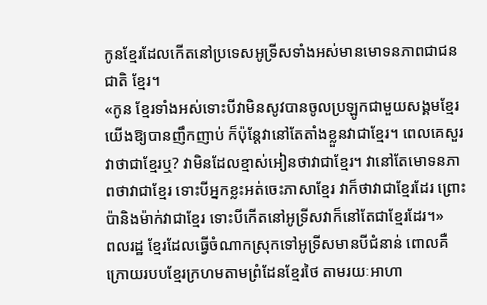កូនខ្មែរដែលកើតនៅប្រទេសអូទ្រីសទាំងអស់មានមោទនភាពជាជនជាតិ ខ្មែរ។
«កូន ខ្មែរទាំងអស់ទោះបីវាមិនសូវបានចូលប្រឡូកជាមួយសង្គមខ្មែរ យើងឱ្យបានញឹកញាប់ ក៏ប៉ុន្តែវានៅតែតាំងខ្លួនវាជាខ្មែរ។ ពេលគេសួរវាថាជាខ្មែរឬ? វាមិនដែលខ្មាស់អៀនថាវាជាខ្មែរ។ វានៅតែមោទនភាពថាវាជាខ្មែរ ទោះបីអ្នកខ្លះអត់ចេះភាសាខ្មែរ វាក៏ថាវាជាខ្មែរដែរ ព្រោះប៉ានិងម៉ាក់វាជាខ្មែរ ទោះបីកើតនៅអូទ្រីសវាក៏នៅតែជាខ្មែរដែរ។»
ពលរដ្ឋ ខ្មែរដែលធ្វើចំណាកស្រុកទៅអូទ្រីសមានបីជំនាន់ ពោលគឺក្រោយរបបខ្មែរក្រហមតាមព្រំដែនខ្មែរថៃ តាមរយៈអាហា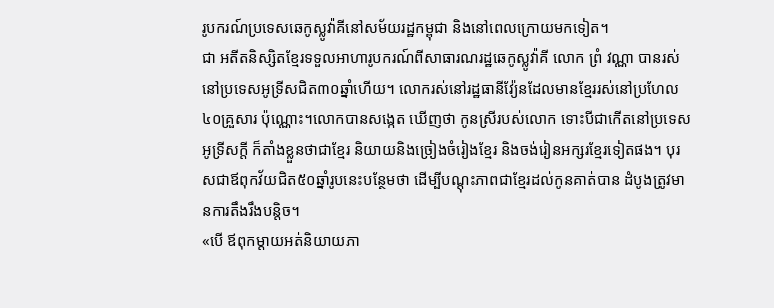រូបករណ៍ប្រទេសឆេកូស្លូវ៉ាគីនៅសម័យរដ្ឋកម្ពុជា និងនៅពេលក្រោយមកទៀត។
ជា អតីតនិស្សិតខ្មែរទទួលអាហារូបករណ៍ពីសាធារណរដ្ឋឆេកូស្លូវ៉ាគី លោក ព្រំ វណ្ណា បានរស់នៅប្រទេសអូទ្រីសជិត៣០ឆ្នាំហើយ។ លោករស់នៅរដ្ឋធានីវ្យ៉ែនដែលមានខ្មែររស់នៅប្រហែល៤០គ្រួសារ ប៉ុណ្ណោះ។លោកបានសង្កេត ឃើញថា កូនស្រីរបស់លោក ទោះបីជាកើតនៅប្រទេសអូទ្រីសក្តី ក៏តាំងខ្លួនថាជាខ្មែរ និយាយនិងច្រៀងចំរៀងខ្មែរ និងចង់រៀនអក្សរខ្មែរទៀតផង។ បុរសជាឪពុកវ័យជិត៥០ឆ្នាំរូបនេះបន្ថែមថា ដើម្បីបណ្តុះភាពជាខ្មែរដល់កូនគាត់បាន ដំបូងត្រូវមានការតឹងរឹងបន្តិច។
«បើ ឪពុកម្តាយអត់និយាយភា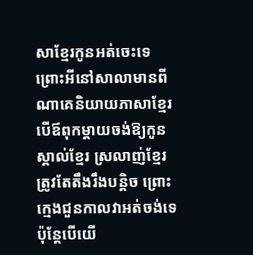សាខ្មែរកូនអត់ចេះទេ ព្រោះអីនៅសាលាមានពីណាគេនិយាយភាសាខ្មែរ បើឪពុកម្តាយចង់ឱ្យកូនស្គាល់ខ្មែរ ស្រលាញ់ខ្មែរ ត្រូវតែតឹងរឹងបន្តិច ព្រោះក្មេងជួនកាលវាអត់ចង់ទេ ប៉ុន្តែបើយើ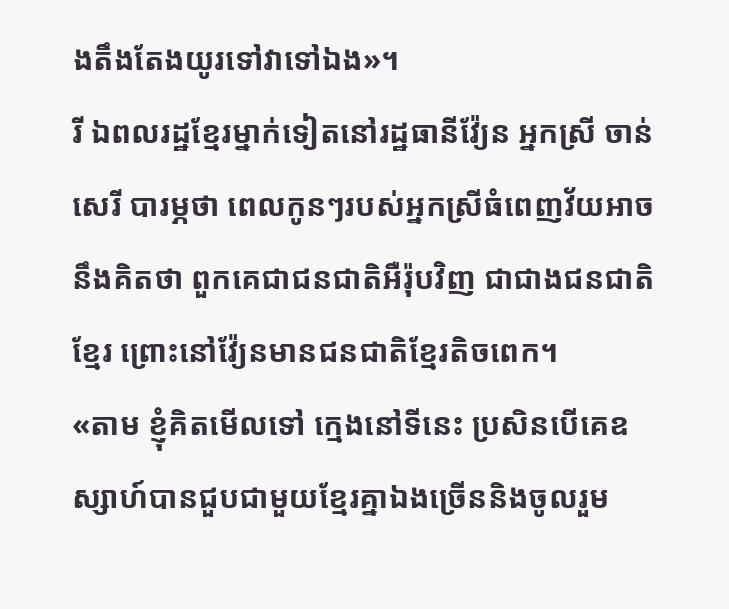ងតឹងតែងយូរទៅវាទៅឯង»។
រី ឯពលរដ្ឋខ្មែរម្នាក់ទៀតនៅរដ្ឋធានីវ៉្យែន អ្នកស្រី ចាន់ សេរី បារម្ភថា ពេលកូនៗរបស់អ្នកស្រីធំពេញវ័យអាចនឹងគិតថា ពួកគេជាជនជាតិអឺរ៉ុបវិញ ជាជាងជនជាតិខ្មែរ ព្រោះនៅវ៉្យែនមានជនជាតិខ្មែរតិចពេក។
«តាម ខ្ញុំគិតមើលទៅ ក្មេងនៅទីនេះ ប្រសិនបើគេឧស្សាហ៍បានជួបជាមួយខ្មែរគ្នាឯងច្រើននិងចូលរួម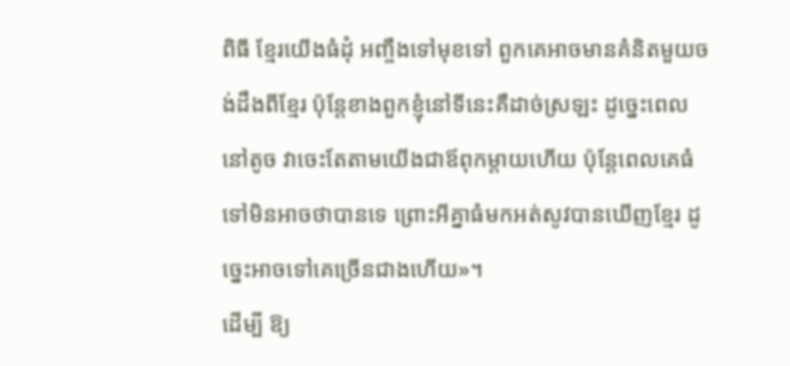ពិធី ខ្មែរយើងធំដុំ អញ្ចឹងទៅមុខទៅ ពួកគេអាចមានគំនិតមួយចង់ដឹងពីខ្មែរ ប៉ុន្តែខាងពួកខ្ញុំនៅទីនេះគឺដាច់ស្រឡះ ដូច្នេះពេលនៅតូច វាចេះតែតាមយើងជាឪពុកម្តាយហើយ ប៉ុន្តែពេលគេធំទៅមិនអាចថាបានទេ ព្រោះអីគ្នាធំមកអត់សូវបានឃើញខ្មែរ ដូច្នេះអាចទៅគេច្រើនជាងហើយ»។
ដើម្បី ឱ្យ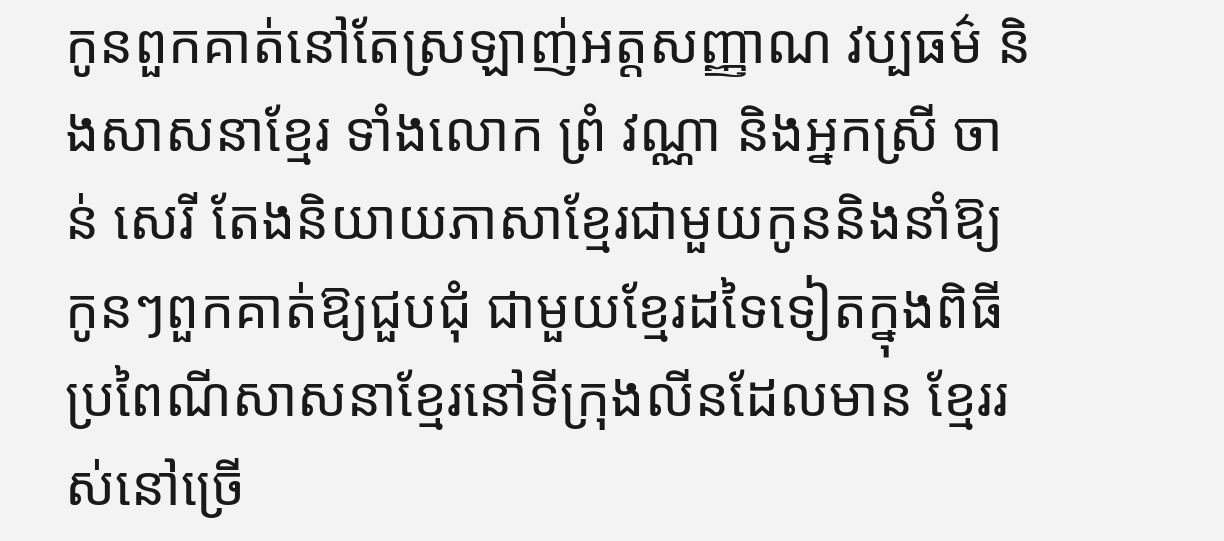កូនពួកគាត់នៅតែស្រឡាញ់អត្តសញ្ញាណ វប្បធម៌ និងសាសនាខ្មែរ ទាំងលោក ព្រំ វណ្ណា និងអ្នកស្រី ចាន់ សេរី តែងនិយាយភាសាខ្មែរជាមួយកូននិងនាំឱ្យកូនៗពួកគាត់ឱ្យជួបជុំ ជាមួយខ្មែរដទៃទៀតក្នុងពិធីប្រពៃណីសាសនាខ្មែរនៅទីក្រុងលីនដែលមាន ខ្មែររស់នៅច្រើ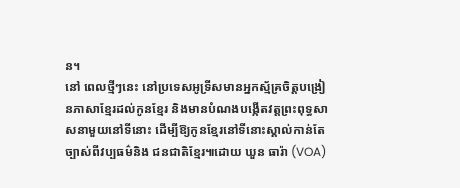ន។
នៅ ពេលថ្មីៗនេះ នៅប្រទេសអូទ្រីសមានអ្នកស្ម័គ្រចិត្តបង្រៀនភាសាខ្មែរដល់កូនខ្មែរ និងមានបំណងបង្កើតវត្តព្រះពុទ្ធសាសនាមួយនៅទីនោះ ដើម្បីឱ្យកូនខ្មែរនៅទីនោះស្គាល់កាន់តែច្បាស់ពីវប្បធម៌និង ជនជាតិខ្មែរ៕ដោយ ឃួន ធារ៉ា (VOA)